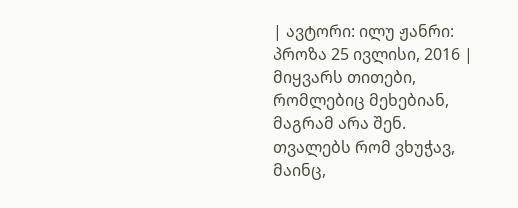| ავტორი: ილუ ჟანრი: პროზა 25 ივლისი, 2016 |
მიყვარს თითები, რომლებიც მეხებიან, მაგრამ არა შენ. თვალებს რომ ვხუჭავ, მაინც,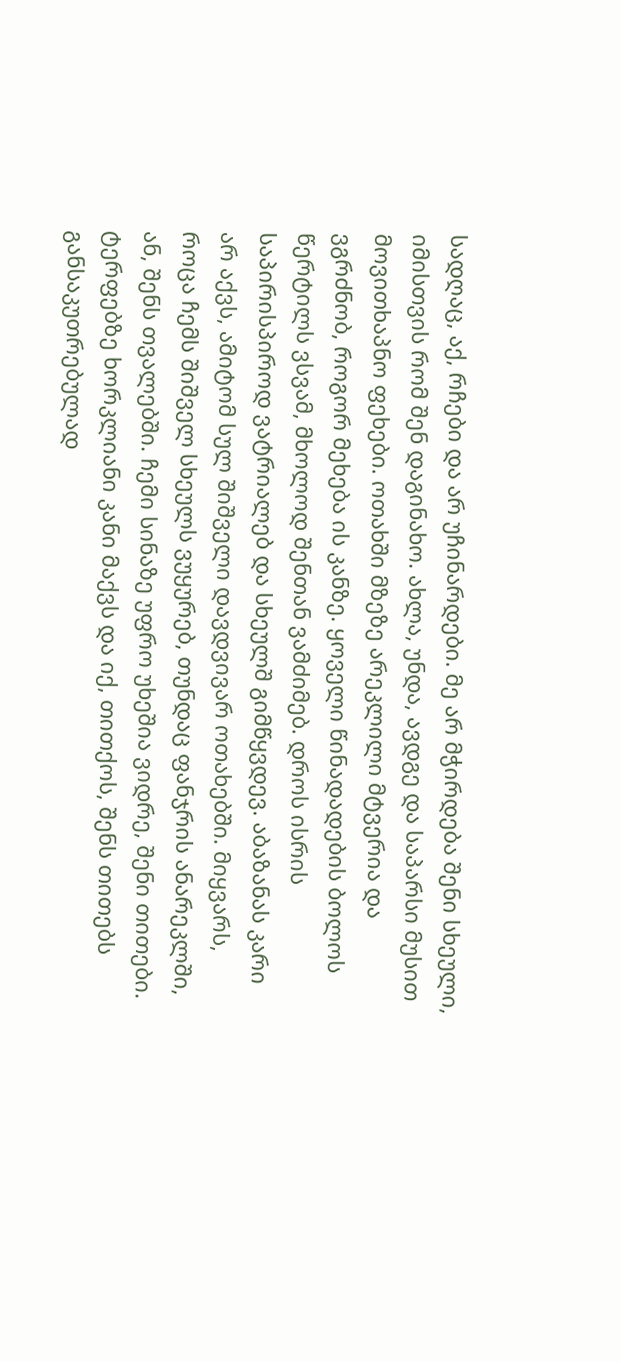სადღაც, აქ, რჩები და არ უჩინარდები. მე არ მჭირდება შენი სხეული, იმისთვის რომ შენ დაგინახო. ახლა, უნდა, ავდგე და საპარსი მუსით მოვითხაპნო ფეხები. ოთახში მზეზე არეკლილი მტვერია და ვგრძნობ, როგორ მეხება ის კანზე. ყოველი წინადადების ბოლოს წერტილს ვსვამ, მხოლოდ შენთან ვამძიმებ. დროს ისრის საპირისპიროდ ვატრიალებ და სხეულშ გიმწყვდევ. აბაზანას კარი არ აქვს, ამიტომ სულ შიშველი დავდვივარ ოთახებში. მიყვარს, როცა ჩემს შიშველ სხეულს ვუყურებ, თუნდაც ფანჯრის ანარეკლში, ან, შენს თვალებში. ჩემი სინაზე უფრო უხეშია ვიდრე, შენი თითები. ტერფებზე ხორკლიანი კანი მაქვს და იქ, თითქოს, შენს თითებს განსაკუთრებულად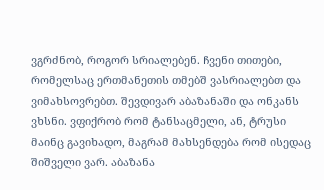ვგრძნობ, როგორ სრიალებენ. ჩვენი თითები, რომელსაც ერთმანეთის თმებშ ვასრიალებთ და ვიმახსოვრებთ. შევდივარ აბაზანაში და ონკანს ვხსნი. ვფიქრობ რომ ტანსაცმელი, ან, ტრუსი მაინც გავიხადო, მაგრამ მახსენდება რომ ისედაც შიშველი ვარ. აბაზანა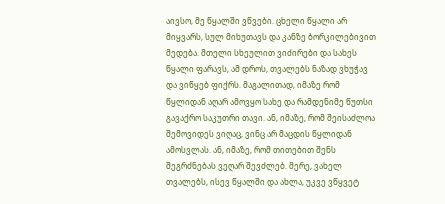აივსო, მე წყალში ვწვები. ცხელი წყალი არ მიყვარს, სულ მიხუთავს და კანზე ბორკილებივით მედება. მთელი სხეულით ვიძირები და სახეს წყალი ფარავს, ამ დროს, თვალებს ნაზად ვხუჭავ და ვიწყებ ფიქრს. მაგალითად, იმაზე რომ წყლიდან აღარ ამოვყო სახე და რამდენიმე წუთსი გავაქრო საკუთრი თავი. ან, იმაზე, რომ შეისაძლოა შემოვიდეს ვიღაც, ვინც არ მაცდის წყლიდან ამოსვლას. ან, იმაზე, რომ თითებით შენს შეგრძნებას ვეღარ შევძლებ. მერე, ვახელ თვალებს, ისევ წყალში და ახლა, უკვე ვწყვეტ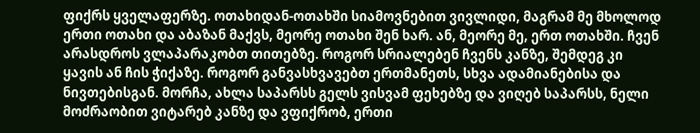ფიქრს ყველაფერზე. ოთახიდან-ოთახში სიამოვნებით ვივლიდი, მაგრამ მე მხოლოდ ერთი ოთახი და აბაზან მაქვს, მეორე ოთახი შენ ხარ. ან, მეორე მე, ერთ ოთახში. ჩვენ არასდროს ვლაპარაკობთ თითებზე. როგორ სრიალებენ ჩვენს კანზე, შემდეგ კი ყავის ან ჩის ჭიქაზე. როგორ განვასხვავებთ ერთმანეთს, სხვა ადამიანებისა და ნივთებისგან. მორჩა, ახლა საპარსს გელს ვისვამ ფეხებზე და ვიღებ საპარსს, ნელი მოძრაობით ვიტარებ კანზე და ვფიქრობ, ერთი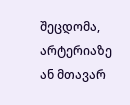შეცდომა, არტერიაზე ან მთავარ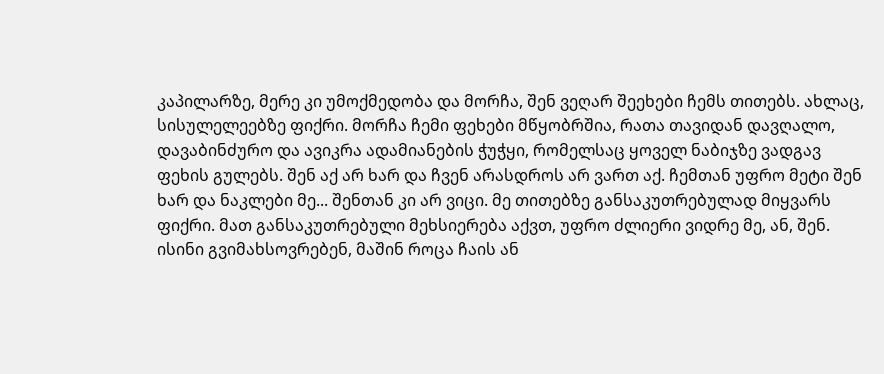კაპილარზე, მერე კი უმოქმედობა და მორჩა, შენ ვეღარ შეეხები ჩემს თითებს. ახლაც, სისულელეებზე ფიქრი. მორჩა ჩემი ფეხები მწყობრშია, რათა თავიდან დავღალო, დავაბინძურო და ავიკრა ადამიანების ჭუჭყი, რომელსაც ყოველ ნაბიჯზე ვადგავ ფეხის გულებს. შენ აქ არ ხარ და ჩვენ არასდროს არ ვართ აქ. ჩემთან უფრო მეტი შენ ხარ და ნაკლები მე... შენთან კი არ ვიცი. მე თითებზე განსაკუთრებულად მიყვარს ფიქრი. მათ განსაკუთრებული მეხსიერება აქვთ, უფრო ძლიერი ვიდრე მე, ან, შენ. ისინი გვიმახსოვრებენ, მაშინ როცა ჩაის ან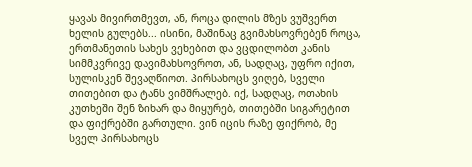ყავას მივირთმევთ, ან, როცა დილის მზეს ვუშვერთ ხელის გულებს... ისინი, მაშინაც გვიმახსოვრებენ როცა, ერთმანეთის სახეს ვეხებით და ვცდილობთ კანის სიმმკვრივე დავიმახსოვროთ, ან, სადღაც, უფრო იქით, სულისკენ შევაღწიოთ. პირსახოცს ვიღებ, სველი თითებით და ტანს ვიმშრალებ. იქ, სადღაც, ოთახის კუთხეში შენ ზიხარ და მიყურებ, თითებში სიგარეტით და ფიქრებში გართული. ვინ იცის რაზე ფიქრობ, მე სველ პირსახოცს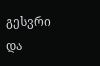გესვრი და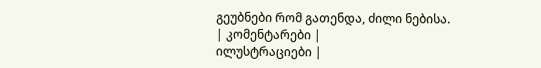გეუბნები რომ გათენდა, ძილი ნებისა.
| კომენტარები |
ილუსტრაციები |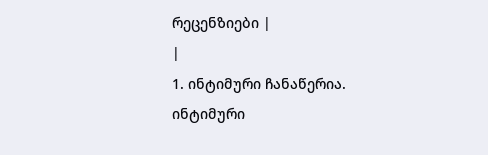რეცენზიები |
|
1. ინტიმური ჩანაწერია.
ინტიმური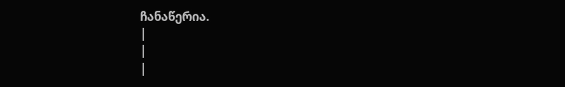ჩანაწერია.
|
|
|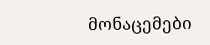მონაცემები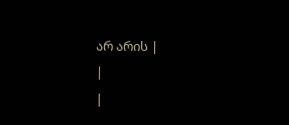არ არის |
|
|